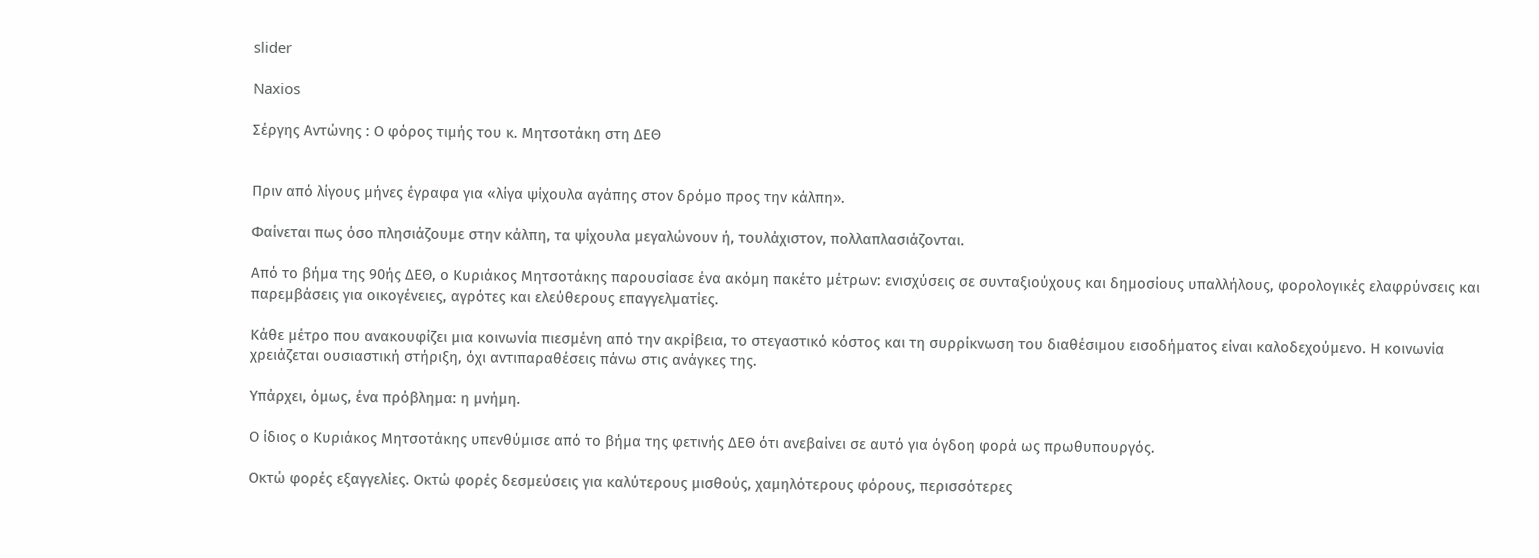slider

Naxios

Σέργης Αντώνης : Ο φόρος τιμής του κ. Μητσοτάκη στη ΔΕΘ


Πριν από λίγους μήνες έγραφα για «λίγα ψίχουλα αγάπης στον δρόμο προς την κάλπη».

Φαίνεται πως όσο πλησιάζουμε στην κάλπη, τα ψίχουλα μεγαλώνουν ή, τουλάχιστον, πολλαπλασιάζονται.

Από το βήμα της 90ής ΔΕΘ, ο Κυριάκος Μητσοτάκης παρουσίασε ένα ακόμη πακέτο μέτρων: ενισχύσεις σε συνταξιούχους και δημοσίους υπαλλήλους, φορολογικές ελαφρύνσεις και παρεμβάσεις για οικογένειες, αγρότες και ελεύθερους επαγγελματίες.

Κάθε μέτρο που ανακουφίζει μια κοινωνία πιεσμένη από την ακρίβεια, το στεγαστικό κόστος και τη συρρίκνωση του διαθέσιμου εισοδήματος είναι καλοδεχούμενο. Η κοινωνία χρειάζεται ουσιαστική στήριξη, όχι αντιπαραθέσεις πάνω στις ανάγκες της.

Υπάρχει, όμως, ένα πρόβλημα: η μνήμη.

Ο ίδιος ο Κυριάκος Μητσοτάκης υπενθύμισε από το βήμα της φετινής ΔΕΘ ότι ανεβαίνει σε αυτό για όγδοη φορά ως πρωθυπουργός.

Οκτώ φορές εξαγγελίες. Οκτώ φορές δεσμεύσεις για καλύτερους μισθούς, χαμηλότερους φόρους, περισσότερες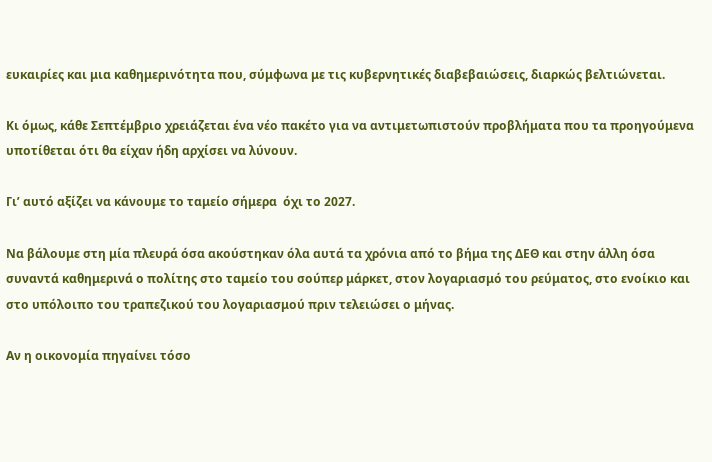ευκαιρίες και μια καθημερινότητα που, σύμφωνα με τις κυβερνητικές διαβεβαιώσεις, διαρκώς βελτιώνεται.

Κι όμως, κάθε Σεπτέμβριο χρειάζεται ένα νέο πακέτο για να αντιμετωπιστούν προβλήματα που τα προηγούμενα υποτίθεται ότι θα είχαν ήδη αρχίσει να λύνουν.

Γι’ αυτό αξίζει να κάνουμε το ταμείο σήμερα  όχι το 2027.

Να βάλουμε στη μία πλευρά όσα ακούστηκαν όλα αυτά τα χρόνια από το βήμα της ΔΕΘ και στην άλλη όσα συναντά καθημερινά ο πολίτης στο ταμείο του σούπερ μάρκετ, στον λογαριασμό του ρεύματος, στο ενοίκιο και στο υπόλοιπο του τραπεζικού του λογαριασμού πριν τελειώσει ο μήνας.

Αν η οικονομία πηγαίνει τόσο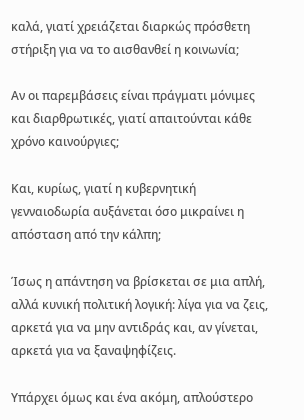καλά, γιατί χρειάζεται διαρκώς πρόσθετη στήριξη για να το αισθανθεί η κοινωνία;

Αν οι παρεμβάσεις είναι πράγματι μόνιμες και διαρθρωτικές, γιατί απαιτούνται κάθε χρόνο καινούργιες;

Και, κυρίως, γιατί η κυβερνητική γενναιοδωρία αυξάνεται όσο μικραίνει η απόσταση από την κάλπη;

Ίσως η απάντηση να βρίσκεται σε μια απλή, αλλά κυνική πολιτική λογική: λίγα για να ζεις, αρκετά για να μην αντιδράς και, αν γίνεται, αρκετά για να ξαναψηφίζεις.

Υπάρχει όμως και ένα ακόμη, απλούστερο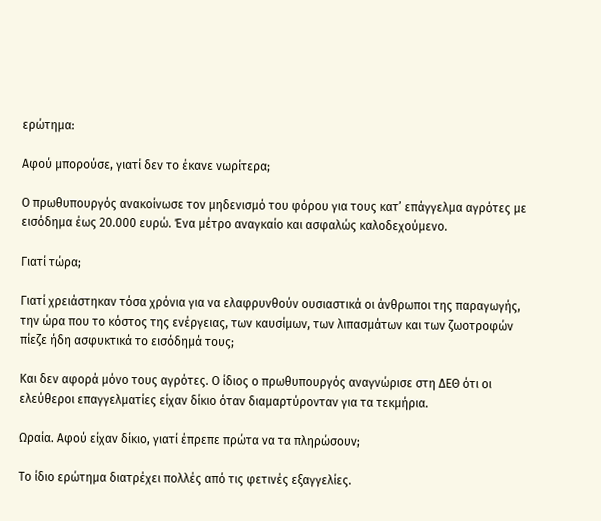ερώτημα:

Αφού μπορούσε, γιατί δεν το έκανε νωρίτερα;

Ο πρωθυπουργός ανακοίνωσε τον μηδενισμό του φόρου για τους κατ’ επάγγελμα αγρότες με εισόδημα έως 20.000 ευρώ. Ένα μέτρο αναγκαίο και ασφαλώς καλοδεχούμενο.

Γιατί τώρα;

Γιατί χρειάστηκαν τόσα χρόνια για να ελαφρυνθούν ουσιαστικά οι άνθρωποι της παραγωγής, την ώρα που το κόστος της ενέργειας, των καυσίμων, των λιπασμάτων και των ζωοτροφών πίεζε ήδη ασφυκτικά το εισόδημά τους;

Και δεν αφορά μόνο τους αγρότες. Ο ίδιος ο πρωθυπουργός αναγνώρισε στη ΔΕΘ ότι οι ελεύθεροι επαγγελματίες είχαν δίκιο όταν διαμαρτύρονταν για τα τεκμήρια.

Ωραία. Αφού είχαν δίκιο, γιατί έπρεπε πρώτα να τα πληρώσουν;

Το ίδιο ερώτημα διατρέχει πολλές από τις φετινές εξαγγελίες.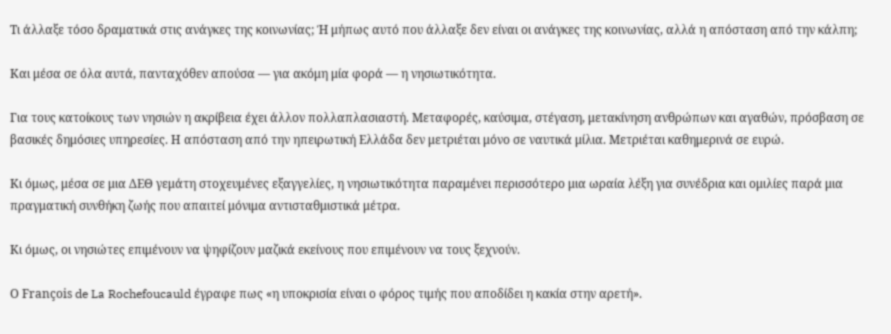Τι άλλαξε τόσο δραματικά στις ανάγκες της κοινωνίας; Ή μήπως αυτό που άλλαξε δεν είναι οι ανάγκες της κοινωνίας, αλλά η απόσταση από την κάλπη;

Και μέσα σε όλα αυτά, πανταχόθεν απούσα — για ακόμη μία φορά — η νησιωτικότητα.

Για τους κατοίκους των νησιών η ακρίβεια έχει άλλον πολλαπλασιαστή. Μεταφορές, καύσιμα, στέγαση, μετακίνηση ανθρώπων και αγαθών, πρόσβαση σε βασικές δημόσιες υπηρεσίες. Η απόσταση από την ηπειρωτική Ελλάδα δεν μετριέται μόνο σε ναυτικά μίλια. Μετριέται καθημερινά σε ευρώ.

Κι όμως, μέσα σε μια ΔΕΘ γεμάτη στοχευμένες εξαγγελίες, η νησιωτικότητα παραμένει περισσότερο μια ωραία λέξη για συνέδρια και ομιλίες παρά μια πραγματική συνθήκη ζωής που απαιτεί μόνιμα αντισταθμιστικά μέτρα.

Κι όμως, οι νησιώτες επιμένουν να ψηφίζουν μαζικά εκείνους που επιμένουν να τους ξεχνούν.

Ο François de La Rochefoucauld έγραφε πως «η υποκρισία είναι ο φόρος τιμής που αποδίδει η κακία στην αρετή».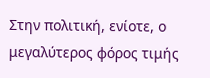Στην πολιτική, ενίοτε, ο μεγαλύτερος φόρος τιμής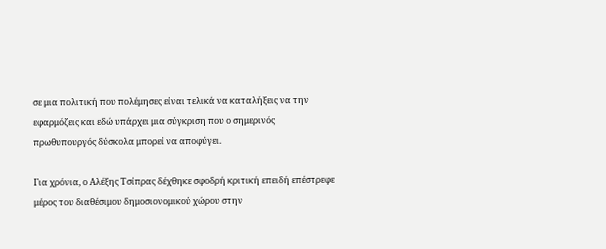σε μια πολιτική που πολέμησες είναι τελικά να καταλήξεις να την εφαρμόζεις και εδώ υπάρχει μια σύγκριση που ο σημερινός πρωθυπουργός δύσκολα μπορεί να αποφύγει.

Για χρόνια, ο Αλέξης Τσίπρας δέχθηκε σφοδρή κριτική επειδή επέστρεφε μέρος του διαθέσιμου δημοσιονομικού χώρου στην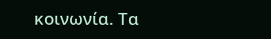κοινωνία. Τα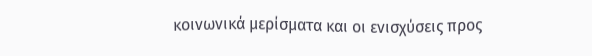κοινωνικά μερίσματα και οι ενισχύσεις προς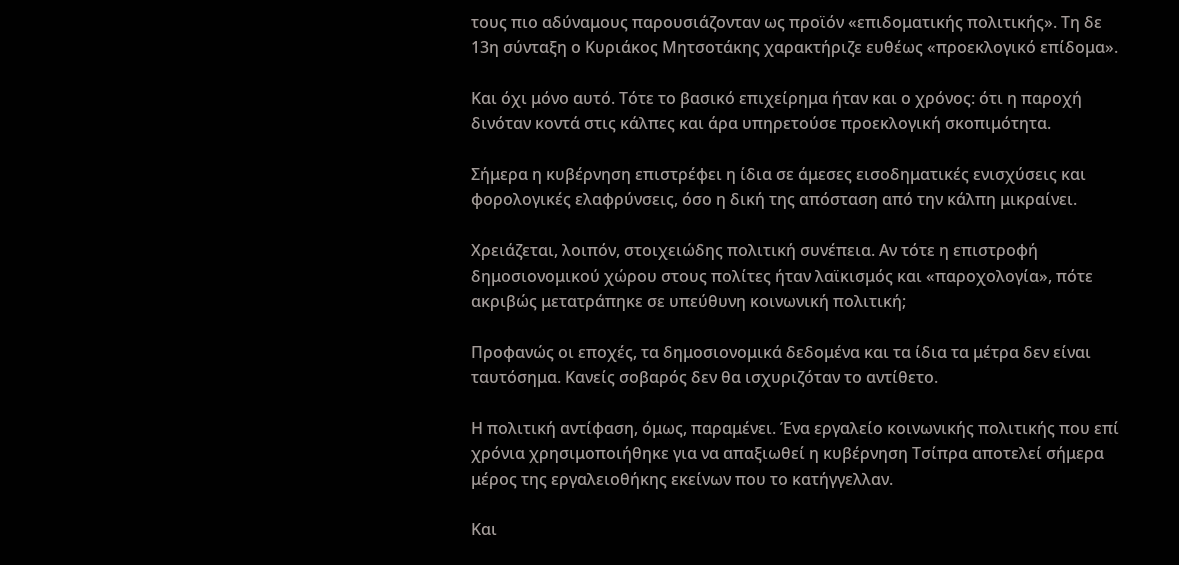τους πιο αδύναμους παρουσιάζονταν ως προϊόν «επιδοματικής πολιτικής». Τη δε 13η σύνταξη ο Κυριάκος Μητσοτάκης χαρακτήριζε ευθέως «προεκλογικό επίδομα».

Και όχι μόνο αυτό. Τότε το βασικό επιχείρημα ήταν και ο χρόνος: ότι η παροχή δινόταν κοντά στις κάλπες και άρα υπηρετούσε προεκλογική σκοπιμότητα.

Σήμερα η κυβέρνηση επιστρέφει η ίδια σε άμεσες εισοδηματικές ενισχύσεις και φορολογικές ελαφρύνσεις, όσο η δική της απόσταση από την κάλπη μικραίνει.

Χρειάζεται, λοιπόν, στοιχειώδης πολιτική συνέπεια. Αν τότε η επιστροφή δημοσιονομικού χώρου στους πολίτες ήταν λαϊκισμός και «παροχολογία», πότε ακριβώς μετατράπηκε σε υπεύθυνη κοινωνική πολιτική;

Προφανώς οι εποχές, τα δημοσιονομικά δεδομένα και τα ίδια τα μέτρα δεν είναι ταυτόσημα. Κανείς σοβαρός δεν θα ισχυριζόταν το αντίθετο.

Η πολιτική αντίφαση, όμως, παραμένει. Ένα εργαλείο κοινωνικής πολιτικής που επί χρόνια χρησιμοποιήθηκε για να απαξιωθεί η κυβέρνηση Τσίπρα αποτελεί σήμερα μέρος της εργαλειοθήκης εκείνων που το κατήγγελλαν.

Και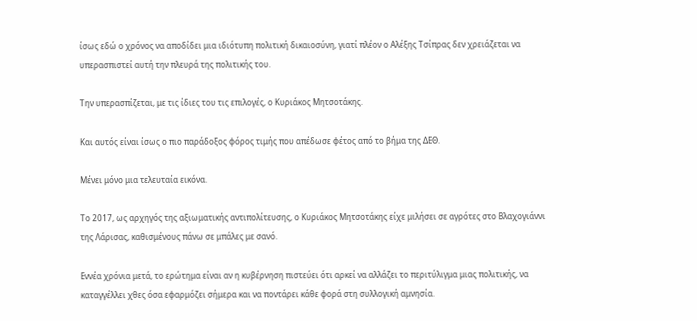ίσως εδώ ο χρόνος να αποδίδει μια ιδιότυπη πολιτική δικαιοσύνη, γιατί πλέον ο Αλέξης Τσίπρας δεν χρειάζεται να υπερασπιστεί αυτή την πλευρά της πολιτικής του.

Την υπερασπίζεται, με τις ίδιες του τις επιλογές, ο Κυριάκος Μητσοτάκης.

Και αυτός είναι ίσως ο πιο παράδοξος φόρος τιμής που απέδωσε φέτος από το βήμα της ΔΕΘ.

Μένει μόνο μια τελευταία εικόνα.

Το 2017, ως αρχηγός της αξιωματικής αντιπολίτευσης, ο Κυριάκος Μητσοτάκης είχε μιλήσει σε αγρότες στο Βλαχογιάννι της Λάρισας, καθισμένους πάνω σε μπάλες με σανό.

Εννέα χρόνια μετά, το ερώτημα είναι αν η κυβέρνηση πιστεύει ότι αρκεί να αλλάζει το περιτύλιγμα μιας πολιτικής, να καταγγέλλει χθες όσα εφαρμόζει σήμερα και να ποντάρει κάθε φορά στη συλλογική αμνησία.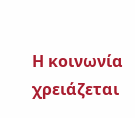Η κοινωνία χρειάζεται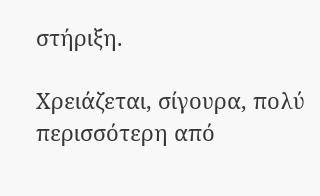στήριξη.

Χρειάζεται, σίγουρα, πολύ περισσότερη από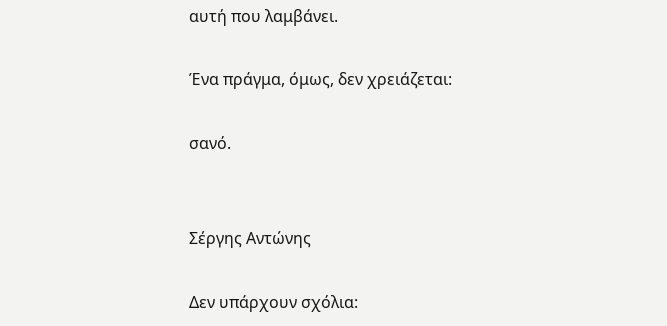αυτή που λαμβάνει.

Ένα πράγμα, όμως, δεν χρειάζεται:

σανό.


Σέργης Αντώνης

Δεν υπάρχουν σχόλια: